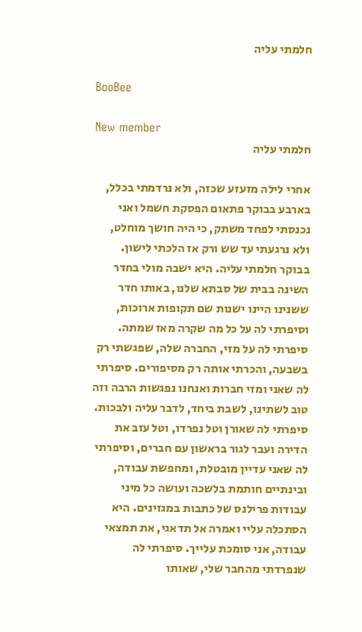חלמתי עליה

BooBee

New member
חלמתי עליה

אחרי לילה מזעזע שכזה, ולא נרדמתי בכלל, בארבע בבוקר פתאום הפסקת חשמל ואני נכנסתי לפחד משתק, כי היה חושך מוחלט, ולא נרגעתי עד שש ורק אז הלכתי לישון. בבוקר חלמתי עליה. היא ישבה מולי בחדר השינה בבית של סבתא שלנו, באותו חדר ששנינו היינו ישנות שם תקופות ארוכות, וסיפרתי לה על כל מה שקרה מאז שמתה. סיפרתי לה על מזי, החברה שלה, שפגשתי רק בשבעה, והכרתי אותה רק מסיפורים. סיפרתי לה שאני ומזי חברות ואנחנו נפגשות הרבה וזה טוב לשתינו, לשבת ביחד, לדבר עליה ולבכות. סיפרתי לה שאורן וטל נפרדו, וטל עזב את הדירה ועבר לגור בראשון עם חברים, וסיפרתי לה שאני עדיין מובטלת, ומחפשת עבודה, ובינתיים חותמת בלשכה ועושה כל מיני עבודות פרילנס של כתבות במגזינים. היא הסתכלה עליי ואמרה אל תדאגי, את תמצאי עבודה, אני סומכת עלייך. סיפרתי לה שנפרדתי מהחבר שלי, שאותו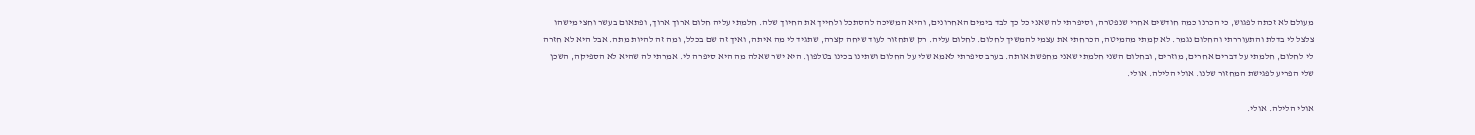מעולם לא זכתה לפגוש, כי הכרנו כמה חודשים אחרי שנפטרה, וסיפרתי לה שאני כל כך לבד בימים האחרונים, והיא המשיכה להסתכל ולחייך את החיוך שלה. חלמתי עליה חלום ארוך ארוך, ופתאום בעשר וחצי מישהו צלצל לי בדלת והתעוררתי והחלום נגמר. לא קמתי מהמיטה, הכרחתי את עצמי להמשיך לחלום. לחלום עליה. רק שתחזור לעוד שיחה קצרה, שתגיד לי מה איתה, ואיך זה שם בכלל, ומה זה להיות מתה. אבל היא לא חזרה לי לחלום, חלמתי על דברים אחרים, מוזרים, ובחלום השני חלמתי שאני מחפשת אותה. בערב סיפרתי לאמא שלי על החלום ושתינו בכינו בטלפון. היא ישר שאלה מה היא סיפרה לי. אמרתי לה שהיא לא הספיקה, השכן שלי הפריע לפגישת המחזור שלנו. אולי הלילה. אולי.

אולי הלילה. אולי.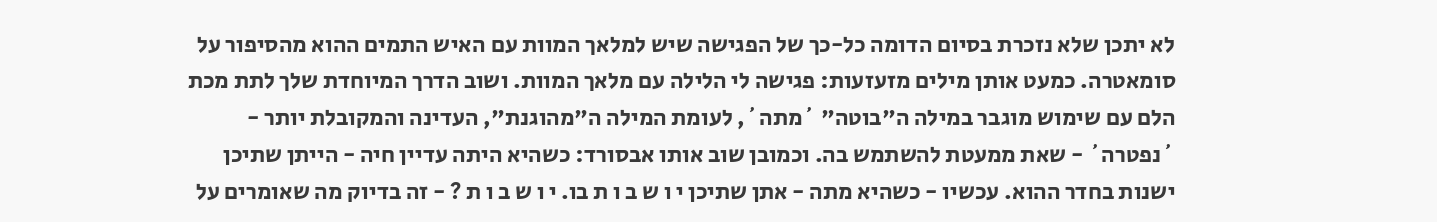לא יתכן שלא נזכרת בסיום הדומה כל-כך של הפגישה שיש למלאך המוות עם האיש התמים ההוא מהסיפור על סומאטרה. כמעט אותן מילים מזעזעות: פגישה לי הלילה עם מלאך המוות. ושוב הדרך המיוחדת שלך לתת מכת הלם עם שימוש מוגבר במילה ה"בוטה" ´מתה´, לעומת המילה ה"מהוגנת", העדינה והמקובלת יותר - ´נפטרה´ - שאת ממעטת להשתמש בה. וכמובן שוב אותו אבסורד: כשהיא היתה עדיין חיה - הייתן שתיכן ישנות בחדר ההוא. עכשיו - כשהיא מתה - אתן שתיכן י ו ש ב ו ת בו. י ו ש ב ו ת ? - זה בדיוק מה שאומרים על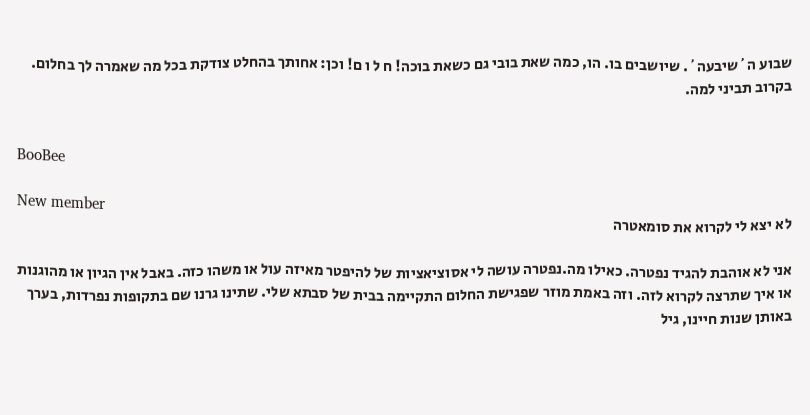שבוע ה´שיבעה´. שיושבים בו. הו, כמה שאת בובי גם כשאת בוכה! ח ל ו ם! וכן: אחותך בהחלט צודקת בכל מה שאמרה לך בחלום. בקרוב תביני למה.


BooBee

New member
לא יצא לי לקרוא את סומאטרה

אני לא אוהבת להגיד נפטרה. כאילו מה.נפטרה עושה לי אסוציאציות של להיפטר מאיזה עול או משהו כזה. באבל אין הגיון או מהוגנות או איך שתרצה לקרוא לזה. וזה באמת מוזר שפגישת החלום התקיימה בבית של סבתא שלי. שתינו גרנו שם בתקופות נפרדות, בערך באותן שנות חיינו, גיל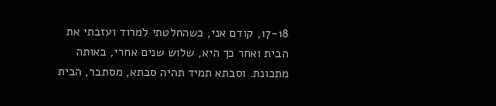17-18, קודם אני, כשהחלטתי למרוד ועזבתי את הבית ואחר כך היא, שלוש שנים אחרי, באותה מתכונת. וסבתא תמיד תהיה סבתא, מסתבר, הבית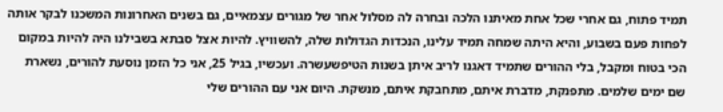תמיד פתוח, גם אחרי שכל אחת מאיתנו הלכה ובחרה לה מסלול אחר של מגורים עצמאיים, גם בשנים האחרונות המשכנו לבקר אותה לפחות פעם בשבוע, והיא היתה שמחה תמיד עלינו, הנכדות הגדולות שלה, להשוויץ. להיות אצל סבתא בשבילנו היה להיות במקום הכי בטוח ומקבל, בלי ההורים שתמיד דאגנו לריב איתן בשנות הטיפשעשרה. ועכשיו, בגיל 25, אני כל הזמן נוסעת להורים, נשארת שם ימים שלמים. מתפנקת, מדברת איתם, מתחבקת איתם, מנשקת. היום אני עם ההורים שלי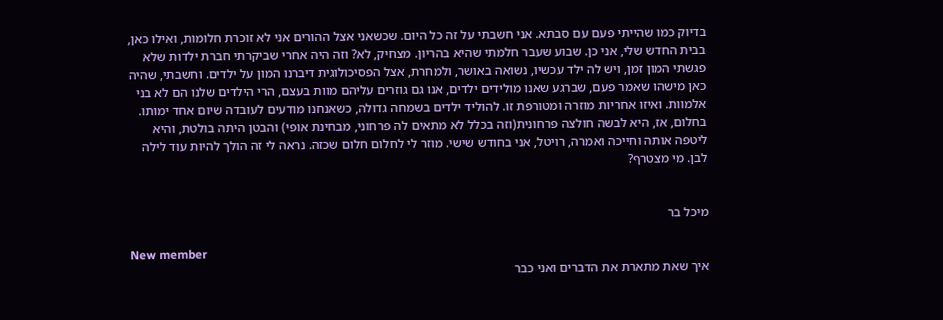בדיוק כמו שהייתי פעם עם סבתא. אני חשבתי על זה כל היום. שכשאני אצל ההורים אני לא זוכרת חלומות, ואילו כאן, בבית החדש שלי, אני כן. שבוע שעבר חלמתי שהיא בהריון. מצחיק, לא? וזה היה אחרי שביקרתי חברת ילדות שלא פגשתי המון זמן, ויש לה ילד עכשיו, נשואה באושר, ולמחרת, אצל הפסיכולוגית דיברנו המון על ילדים. וחשבתי, שהיה כאן מישהו שאמר פעם, שברגע שאנו מולידים ילדים, אנו גם גוזרים עליהם מוות בעצם, הרי הילדים שלנו הם לא בני אלמוות. ואיזו אחריות מוזרה ומטורפת זו. להוליד ילדים בשמחה גדולה, כשאנחנו מודעים לעובדה שיום אחד ימותו. בחלום, אז, היא לבשה חולצה פרחונית(וזה בכלל לא מתאים לה פרחוני, מבחינת אופי) והבטן היתה בולטת, והיא ליטפה אותה וחייכה ואמרה, רויטל, אני בחודש שישי. מוזר לי לחלום חלום שכזה. נראה לי זה הולך להיות עוד לילה לבן. מי מצטרף?


מיכל בר

New member
איך שאת מתארת את הדברים ואני כבר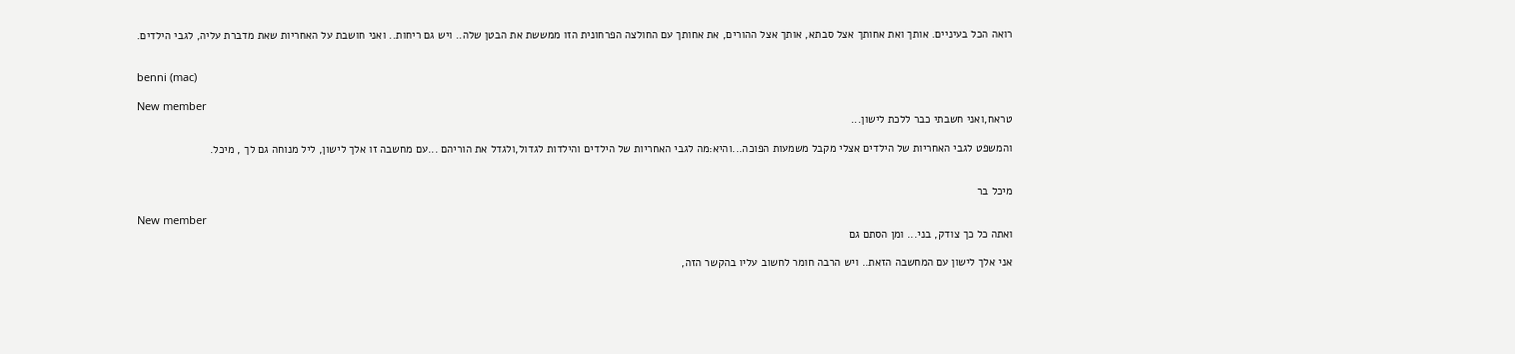רואה הכל בעיניים. אותך ואת אחותך אצל סבתא, אותך אצל ההורים, את אחותך עם החולצה הפרחונית הזו ממששת את הבטן שלה.. ויש גם ריחות.. ואני חושבת על האחריות שאת מדברת עליה, לגבי הילדים.


benni (mac)

New member
טראח,ואני חשבתי כבר ללכת לישון...

והמשפט לגבי האחריות של הילדים אצלי מקבל משמעות הפוכה...והיא:מה לגבי האחריות של הילדים והילדות לגדול,ולגדל את הוריהם ...עם מחשבה זו אלך לישון, ליל מנוחה גם לך , מיכל.


מיכל בר

New member
ואתה כל כך צודק, בני... ומן הסתם גם

אני אלך לישון עם המחשבה הזאת.. ויש הרבה חומר לחשוב עליו בהקשר הזה,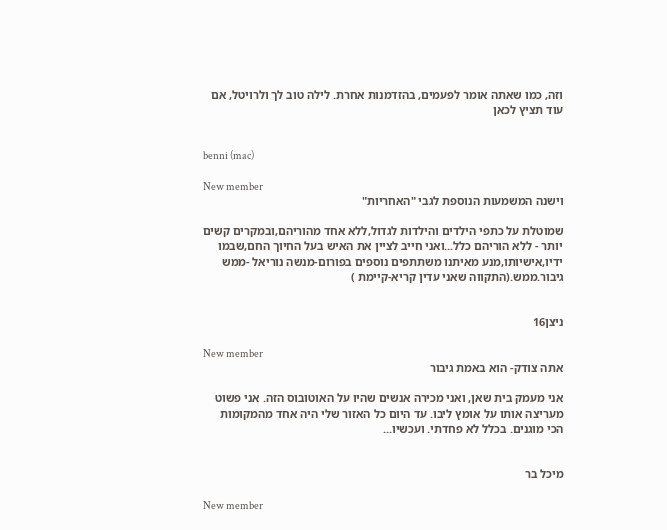וזה, כמו שאתה אומר לפעמים, בהזדמנות אחרת. לילה טוב לך ולרויטל, אם עוד תציץ לכאן


benni (mac)

New member
וישנה המשמעות הנוספת לגבי "האחריות"

שמוטלת על כתפי הילדים והילדות לגדול,ללא אחד מהוריהם,ובמקרים קשים יותר - ללא הוריהם כלל...ואני חייב לציין את האיש בעל החיוך החם,שבמו ידיו,אישיותו,מנע מאיתנו משתתפים נוספים בפורום-מנשה נוריאל -ממש גיבור.ממש.(התקווה שאני עדין קריא-קיימת )


ניצן16

New member
אתה צודק- הוא באמת גיבור

אני מעמק בית שאן, ואני מכירה אנשים שהיו על האוטובוס הזה. אני פשוט מעריצה אותו על אומץ ליבו. עד היום כל האזור שלי היה אחד מהמקומות הכי מוגנים. בכלל לא פחדתי. ועכשיו...


מיכל בר

New member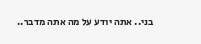בני.. אתה יודע על מה אתה מדבר..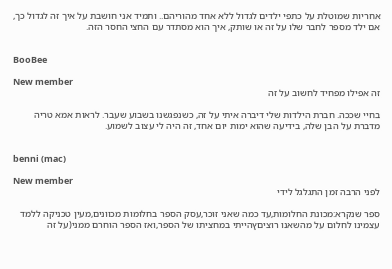אחריות שמוטלת על כתפי ילדים לגדול ללא אחד מהוריהם.. ותמיד אני חושבת על איך זה לגדול כך, אם ילד מספר לחבר שלו על זה או שותק, איך הוא מסתדר עם החצי החסר הזה.


BooBee

New member
זה אפילו מפחיד לחשוב על זה

בחיי שככה. חברת הילדות שלי דיברה איתי על זה, כשנפגשנו בשבוע שעבר. לראות אמא טריה מדברת על הבן שלה, בידיעה שהוא ימות יום אחד, זה היה לי עצוב לשמוע.


benni (mac)

New member
לפני הרבה זמן התגלגל לידי

ספר שנקרא:מכונת החלומות,עד כמה שאני זוכר,עסק הספר בחלומות מכוונים,מעין טכניקה ללמד עצמינו לחלום על מהשאנו רוציםץהייתי במחציתו של הספר,ואז הספר הוחרם ממני(על זה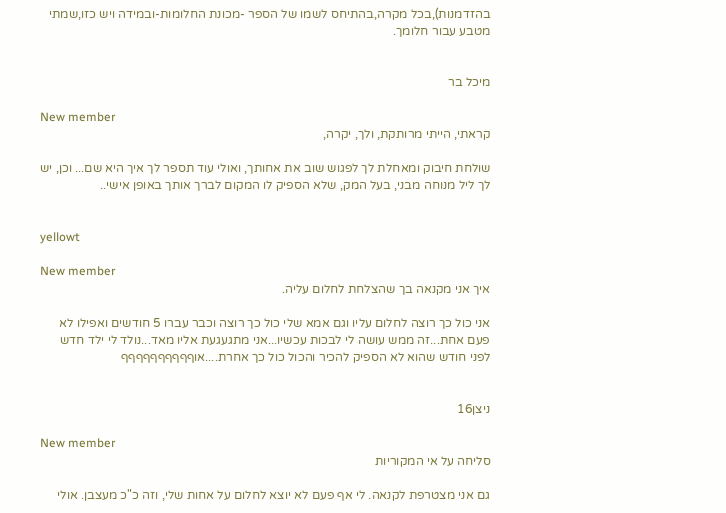בהזדמנות),בכל מקרה,בהתיחס לשמו של הספר -מכונת החלומות-ובמידה ויש כזו,שמתי מטבע עבור חלומך.


מיכל בר

New member
קראתי, הייתי מרותקת, ולך, יקרה,

שולחת חיבוק ומאחלת לך לפגוש שוב את אחותך, ואולי עוד תספר לך איך היא שם... וכן, יש לך ליל מנוחה מבני, בעל המק, שלא הספיק לו המקום לברך אותך באופן אישי..


yellowt

New member
איך אני מקנאה בך שהצלחת לחלום עליה.

אני כול כך רוצה לחלום עליו וגם אמא שלי כול כך רוצה וכבר עברו 5 חודשים ואפילו לא פעם אחת...זה ממש עושה לי לבכות עכשיו...אני מתגעגעת אליו מאד...נולד לי ילד חדש לפני חודש שהוא לא הספיק להכיר והכול כול כך אחרת....אוףףףףףףףףףף


ניצן16

New member
סליחה על אי המקוריות

גם אני מצטרפת לקנאה. לי אף פעם לא יוצא לחלום על אחות שלי, וזה כ"כ מעצבן. אולי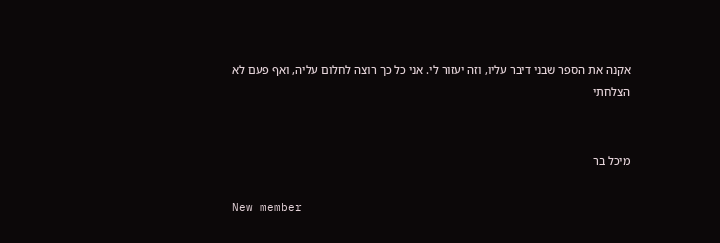אקנה את הספר שבני דיבר עליו, וזה יעזור לי. אני כל כך רוצה לחלום עליה, ואף פעם לא הצלחתי


מיכל בר

New member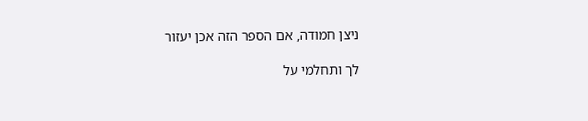ניצן חמודה, אם הספר הזה אכן יעזור

לך ותחלמי על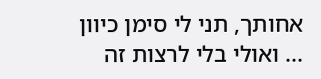אחותך, תני לי סימן כיוון ... ואולי בלי לרצות זה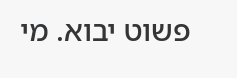פשוט יבוא. מי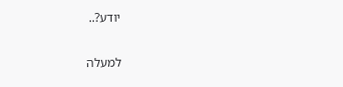יודע?..

למעלה